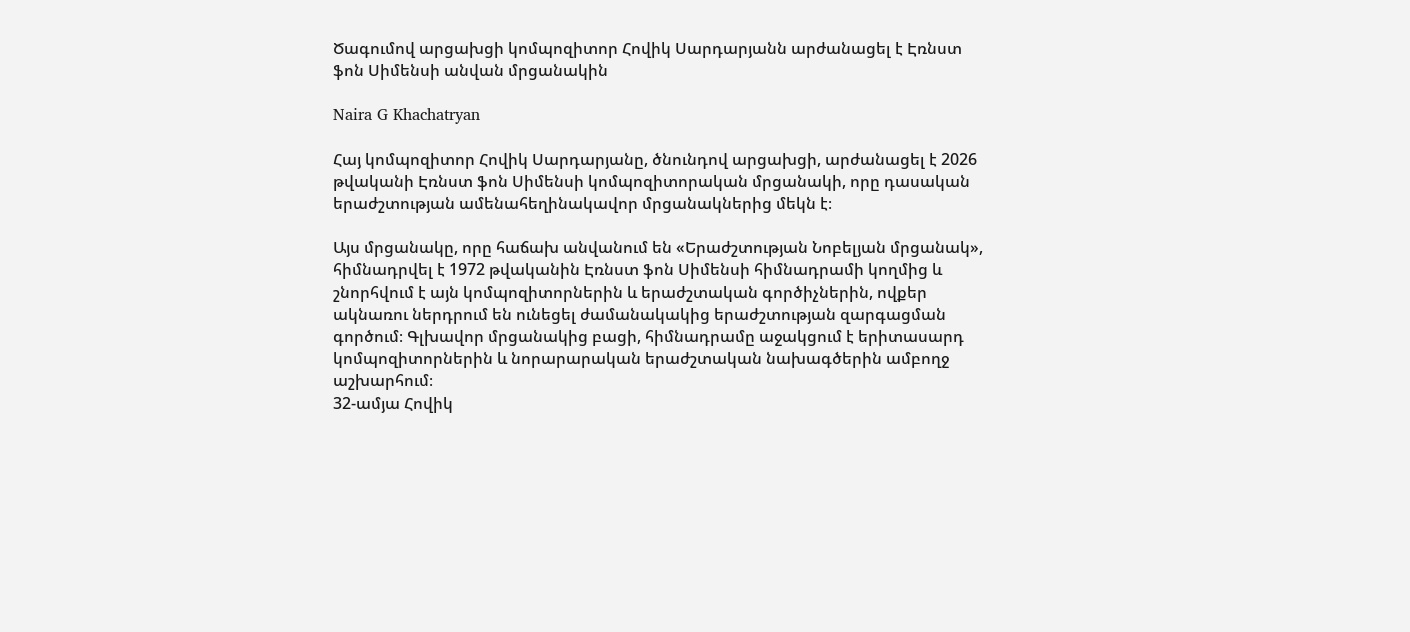Ծագումով արցախցի կոմպոզիտոր Հովիկ Սարդարյանն արժանացել է Էռնստ ֆոն Սիմենսի անվան մրցանակին

Naira G Khachatryan

Հայ կոմպոզիտոր Հովիկ Սարդարյանը, ծնունդով արցախցի, արժանացել է 2026 թվականի Էռնստ ֆոն Սիմենսի կոմպոզիտորական մրցանակի, որը դասական երաժշտության ամենահեղինակավոր մրցանակներից մեկն է։

Այս մրցանակը, որը հաճախ անվանում են «Երաժշտության Նոբելյան մրցանակ», հիմնադրվել է 1972 թվականին Էռնստ ֆոն Սիմենսի հիմնադրամի կողմից և շնորհվում է այն կոմպոզիտորներին և երաժշտական գործիչներին, ովքեր ակնառու ներդրում են ունեցել ժամանակակից երաժշտության զարգացման գործում։ Գլխավոր մրցանակից բացի, հիմնադրամը աջակցում է երիտասարդ կոմպոզիտորներին և նորարարական երաժշտական նախագծերին ամբողջ աշխարհում։
32-ամյա Հովիկ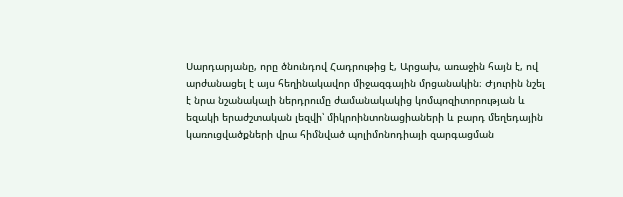Սարդարյանը, որը ծնունդով Հադրութից է, Արցախ, առաջին հայն է, ով արժանացել է այս հեղինակավոր միջազգային մրցանակին։ Ժյուրին նշել է նրա նշանակալի ներդրումը ժամանակակից կոմպոզիտորության և եզակի երաժշտական լեզվի՝ միկրոինտոնացիաների և բարդ մեղեդային կառուցվածքների վրա հիմնված պոլիմոնոդիայի զարգացման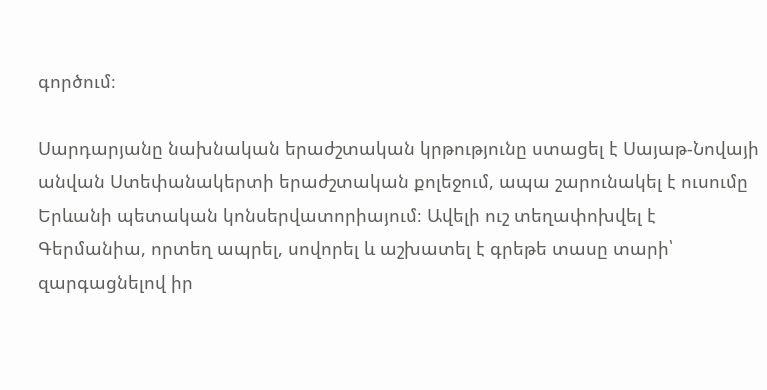գործում։

Սարդարյանը նախնական երաժշտական կրթությունը ստացել է Սայաթ-Նովայի անվան Ստեփանակերտի երաժշտական քոլեջում, ապա շարունակել է ուսումը Երևանի պետական կոնսերվատորիայում։ Ավելի ուշ տեղափոխվել է Գերմանիա, որտեղ ապրել, սովորել և աշխատել է գրեթե տասը տարի՝ զարգացնելով իր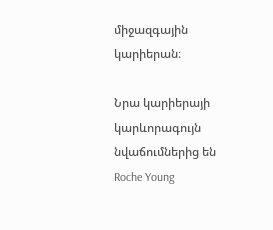միջազգային կարիերան։

Նրա կարիերայի կարևորագույն նվաճումներից են Roche Young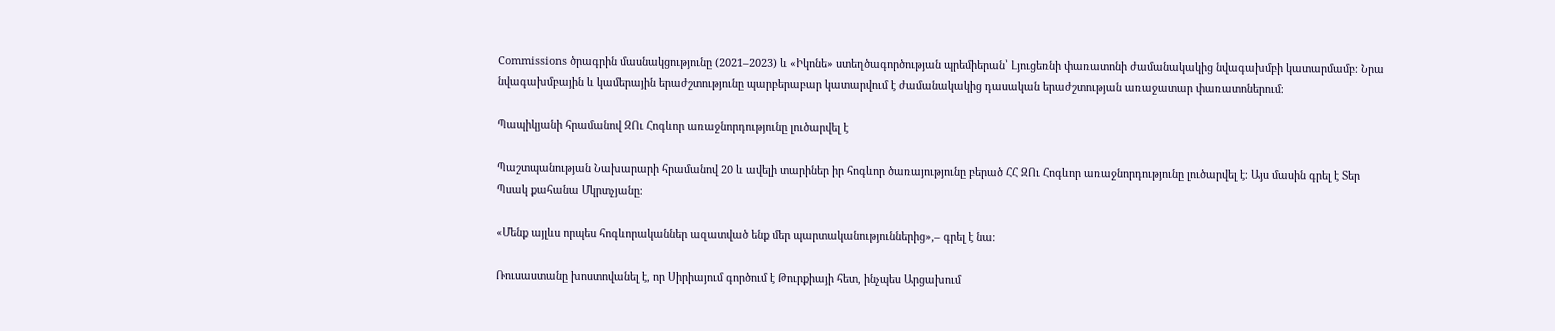Commissions ծրագրին մասնակցությունը (2021–2023) և «Իկոնե» ստեղծագործության պրեմիերան՝ Լյուցեռնի փառատոնի ժամանակակից նվագախմբի կատարմամբ։ Նրա նվագախմբային և կամերային երաժշտությունը պարբերաբար կատարվում է ժամանակակից դասական երաժշտության առաջատար փառատոներում։

Պապիկյանի հրամանով ԶՈւ Հոգևոր առաջնորդությունը լուծարվել է

Պաշտպանության Նախարարի հրամանով 20 և ավելի տարիներ իր հոգևոր ծառայությունը բերած ՀՀ ԶՈւ Հոգևոր առաջնորդությունը լուծարվել է։ Այս մասին գրել է Տեր Պսակ քահանա Մկրտչյանը։

«Մենք այլևս որպես հոգևորականներ ազատված ենք մեր պարտականություններից»,– գրել է նա։

Ռուսաստանը խոստովանել է, որ Սիրիայում գործում է Թուրքիայի հետ, ինչպես Արցախում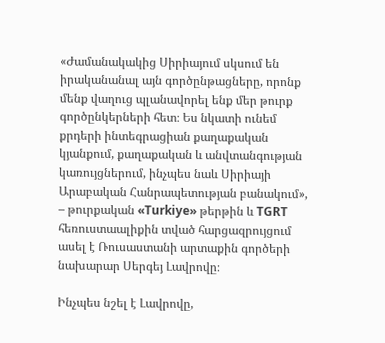«Ժամանակակից Սիրիայում սկսում են իրականանալ այն գործընթացները, որոնք մենք վաղուց պլանավորել ենք մեր թուրք գործընկերների հետ։ Ես նկատի ունեմ քրդերի ինտեգրացիան քաղաքական կյանքում, քաղաքական և անվտանգության կառույցներում, ինչպես նաև Սիրիայի Արաբական Հանրապետության բանակում», – թուրքական «Turkiye» թերթին և TGRT հեռուստաալիքին տված հարցազրույցում ասել է Ռուսաստանի արտաքին գործերի նախարար Սերգեյ Լավրովը։

Ինչպես նշել է Լավրովը,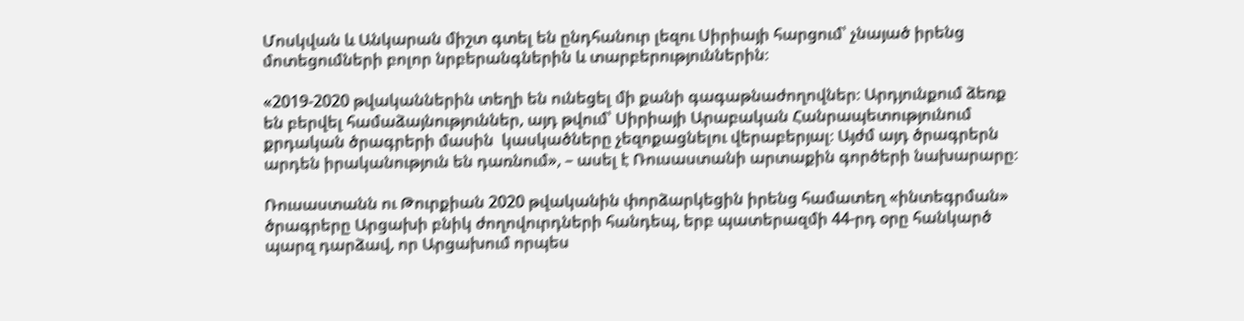Մոսկվան և Անկարան միշտ գտել են ընդհանուր լեզու Սիրիայի հարցում՝ չնայած իրենց մոտեցումների բոլոր նրբերանգներին և տարբերություններին։

«2019-2020 թվականներին տեղի են ունեցել մի քանի գագաթնաժողովներ։ Արդյունքում ձեռք են բերվել համաձայնություններ, այդ թվում՝ Սիրիայի Արաբական Հանրապետությունում քրդական ծրագրերի մասին  կասկածները չեզոքացնելու վերաբերյալ։ Այժմ այդ ծրագրերն արդեն իրականություն են դառնում», – ասել է Ռուսաստանի արտաքին գործերի նախարարը։

Ռուսաստանն ու Թուրքիան 2020 թվականին փորձարկեցին իրենց համատեղ «ինտեգրման» ծրագրերը Արցախի բնիկ ժողովուրդների հանդեպ, երբ պատերազմի 44-րդ օրը հանկարծ պարզ դարձավ, որ Արցախում որպես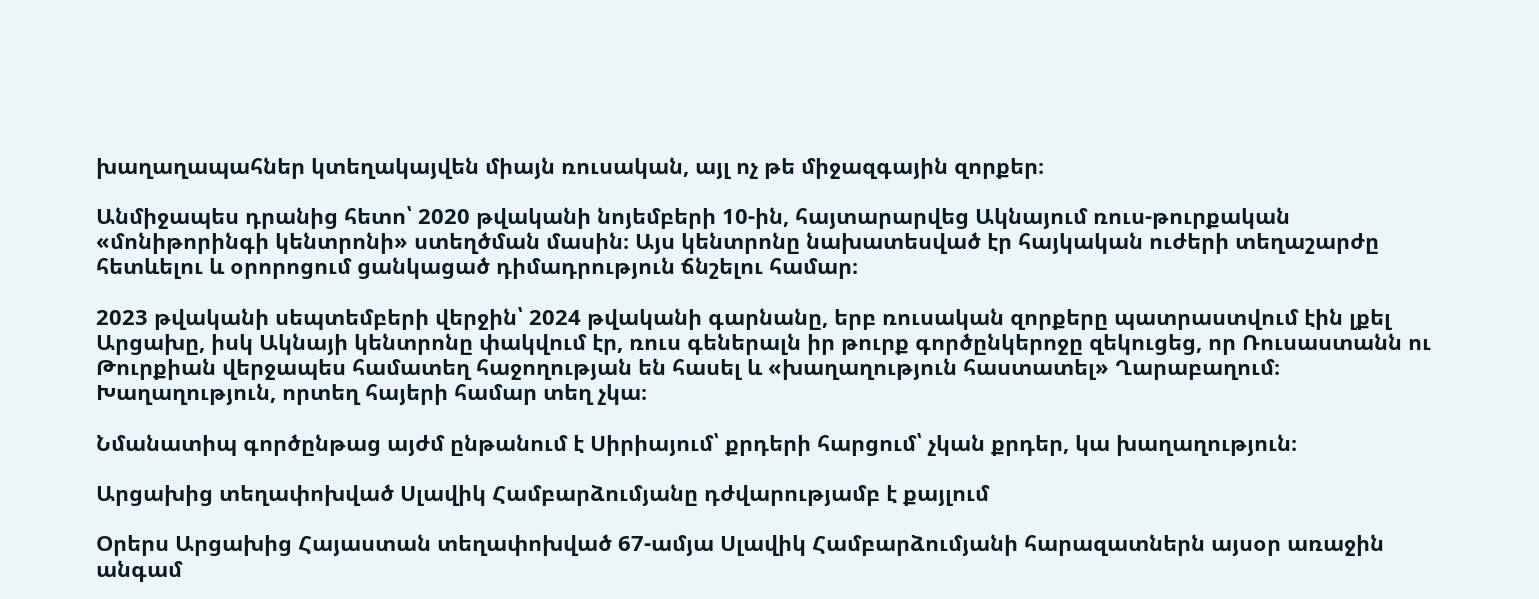խաղաղապահներ կտեղակայվեն միայն ռուսական, այլ ոչ թե միջազգային զորքեր։

Անմիջապես դրանից հետո՝ 2020 թվականի նոյեմբերի 10-ին, հայտարարվեց Ակնայում ռուս-թուրքական «մոնիթորինգի կենտրոնի» ստեղծման մասին։ Այս կենտրոնը նախատեսված էր հայկական ուժերի տեղաշարժը հետևելու և օրորոցում ցանկացած դիմադրություն ճնշելու համար։

2023 թվականի սեպտեմբերի վերջին՝ 2024 թվականի գարնանը, երբ ռուսական զորքերը պատրաստվում էին լքել Արցախը, իսկ Ակնայի կենտրոնը փակվում էր, ռուս գեներալն իր թուրք գործընկերոջը զեկուցեց, որ Ռուսաստանն ու Թուրքիան վերջապես համատեղ հաջողության են հասել և «խաղաղություն հաստատել» Ղարաբաղում։ Խաղաղություն, որտեղ հայերի համար տեղ չկա։

Նմանատիպ գործընթաց այժմ ընթանում է Սիրիայում՝ քրդերի հարցում՝ չկան քրդեր, կա խաղաղություն։

Արցախից տեղափոխված Սլավիկ Համբարձումյանը դժվարությամբ է քայլում

Օրերս Արցախից Հայաստան տեղափոխված 67-ամյա Սլավիկ Համբարձումյանի հարազատներն այսօր առաջին անգամ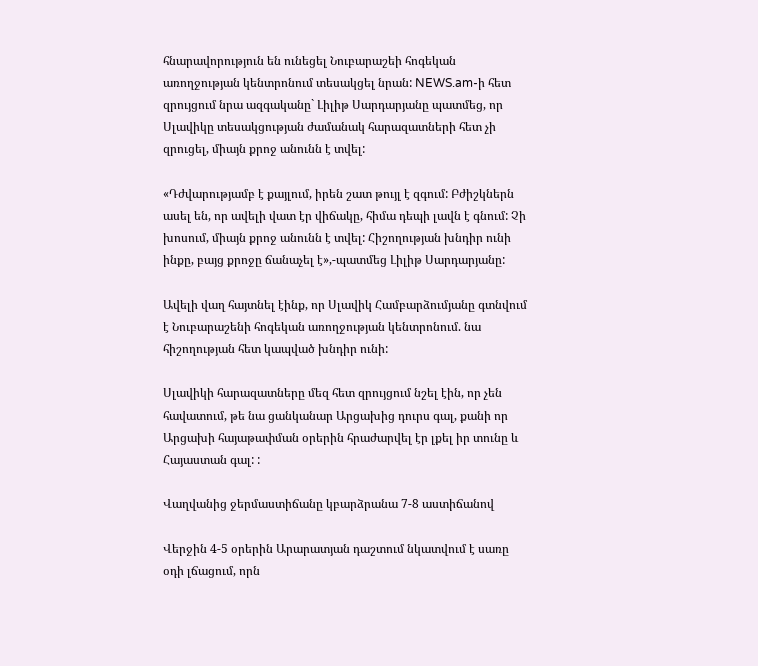հնարավորություն են ունեցել Նուբարաշեի հոգեկան առողջության կենտրոնում տեսակցել նրան: NEWS.am-ի հետ զրույցում նրա ազգականը` Լիլիթ Սարդարյանը պատմեց, որ Սլավիկը տեսակցության ժամանակ հարազատների հետ չի զրուցել, միայն քրոջ անունն է տվել:

«Դժվարությամբ է քայլում, իրեն շատ թույլ է զգում: Բժիշկներն ասել են, որ ավելի վատ էր վիճակը, հիմա դեպի լավն է գնում: Չի խոսում, միայն քրոջ անունն է տվել: Հիշողության խնդիր ունի ինքը, բայց քրոջը ճանաչել է»,-պատմեց Լիլիթ Սարդարյանը:

Ավելի վաղ հայտնել էինք, որ Սլավիկ Համբարձումյանը գտնվում է Նուբարաշենի հոգեկան առողջության կենտրոնում. նա հիշողության հետ կապված խնդիր ունի:

Սլավիկի հարազատները մեզ հետ զրույցում նշել էին, որ չեն հավատում, թե նա ցանկանար Արցախից դուրս գալ, քանի որ Արցախի հայաթափման օրերին հրաժարվել էր լքել իր տունը և Հայաստան գալ: :

Վաղվանից ջերմաստիճանը կբարձրանա 7-8 աստիճանով

Վերջին 4-5 օրերին Արարատյան դաշտում նկատվում է սառը օդի լճացում, որն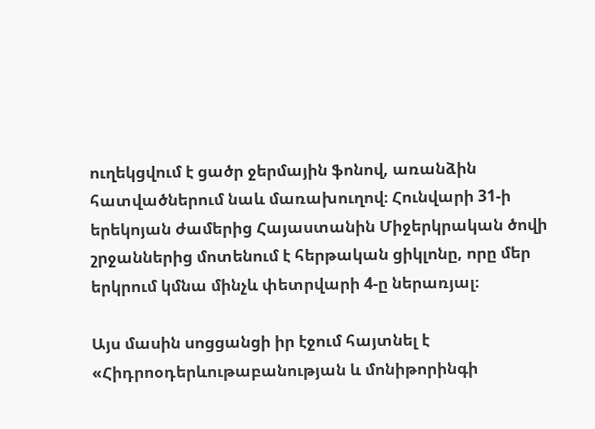ուղեկցվում է ցածր ջերմային ֆոնով, առանձին հատվածներում նաև մառախուղով։ Հունվարի 31-ի երեկոյան ժամերից Հայաստանին Միջերկրական ծովի շրջաններից մոտենում է հերթական ցիկլոնը, որը մեր երկրում կմնա մինչև փետրվարի 4-ը ներառյալ։

Այս մասին սոցցանցի իր էջում հայտնել է «Հիդրոօդերևութաբանության և մոնիթորինգի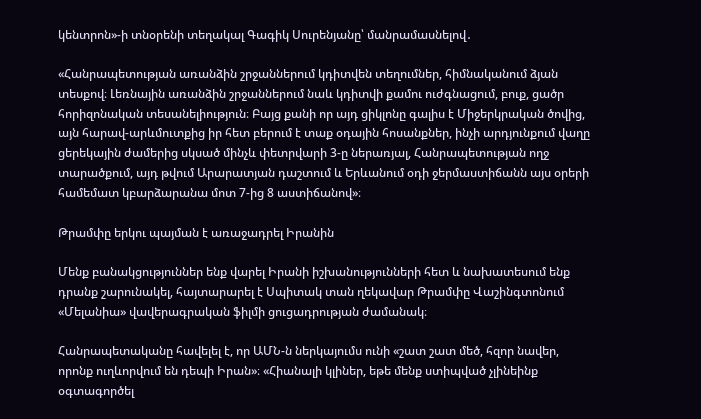կենտրոն»-ի տնօրենի տեղակալ Գագիկ Սուրենյանը՝ մանրամասնելով․

«Հանրապետության առանձին շրջաններում կդիտվեն տեղումներ, հիմնականում ձյան տեսքով։ Լեռնային առանձին շրջաններում նաև կդիտվի քամու ուժգնացում, բուք, ցածր հորիզոնական տեսանելիություն։ Բայց քանի որ այդ ցիկլոնը գալիս է Միջերկրական ծովից, այն հարավ-արևմուտքից իր հետ բերում է տաք օդային հոսանքներ, ինչի արդյունքում վաղը ցերեկային ժամերից սկսած մինչև փետրվարի 3-ը ներառյալ, Հանրապետության ողջ տարածքում, այդ թվում Արարատյան դաշտում և Երևանում օդի ջերմաստիճանն այս օրերի համեմատ կբարձարանա մոտ 7-ից 8 աստիճանով»։

Թրամփը երկու պայման է առաջադրել Իրանին

Մենք բանակցություններ ենք վարել Իրանի իշխանությունների հետ և նախատեսում ենք դրանք շարունակել, հայտարարել է Սպիտակ տան ղեկավար Թրամփը Վաշինգտոնում «Մելանիա» վավերագրական ֆիլմի ցուցադրության ժամանակ։

Հանրապետականը հավելել է, որ ԱՄՆ-ն ներկայումս ունի «շատ շատ մեծ, հզոր նավեր, որոնք ուղևորվում են դեպի Իրան»։ «Հիանալի կլիներ, եթե մենք ստիպված չլինեինք օգտագործել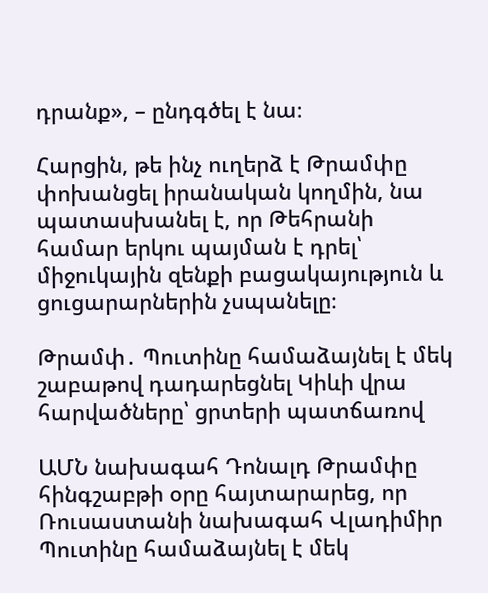դրանք», – ընդգծել է նա։

Հարցին, թե ինչ ուղերձ է Թրամփը փոխանցել իրանական կողմին, նա պատասխանել է, որ Թեհրանի համար երկու պայման է դրել՝ միջուկային զենքի բացակայություն և ցուցարարներին չսպանելը։

Թրամփ․ Պուտինը համաձայնել է մեկ շաբաթով դադարեցնել Կիևի վրա հարվածները՝ ցրտերի պատճառով

ԱՄՆ նախագահ Դոնալդ Թրամփը հինգշաբթի օրը հայտարարեց, որ Ռուսաստանի նախագահ Վլադիմիր Պուտինը համաձայնել է մեկ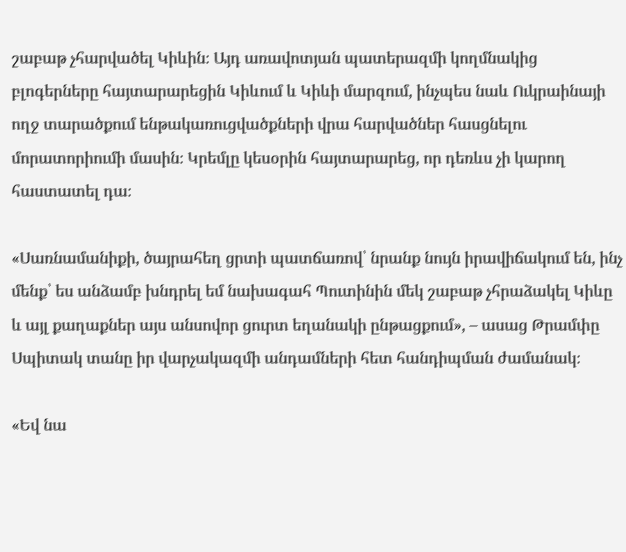շաբաթ չհարվածել Կիևին։ Այդ առավոտյան պատերազմի կողմնակից բլոգերները հայտարարեցին Կիևում և Կիևի մարզում, ինչպես նաև Ուկրաինայի ողջ տարածքում ենթակառուցվածքների վրա հարվածներ հասցնելու մորատորիումի մասին։ Կրեմլը կեսօրին հայտարարեց, որ դեռևս չի կարող հաստատել դա։

«Սառնամանիքի, ծայրահեղ ցրտի պատճառով՝ նրանք նույն իրավիճակում են, ինչ մենք՝ ես անձամբ խնդրել եմ նախագահ Պուտինին մեկ շաբաթ չհրաձակել Կիևը և այլ քաղաքներ այս անսովոր ցուրտ եղանակի ընթացքում», – ասաց Թրամփը Սպիտակ տանը իր վարչակազմի անդամների հետ հանդիպման ժամանակ։

«Եվ նա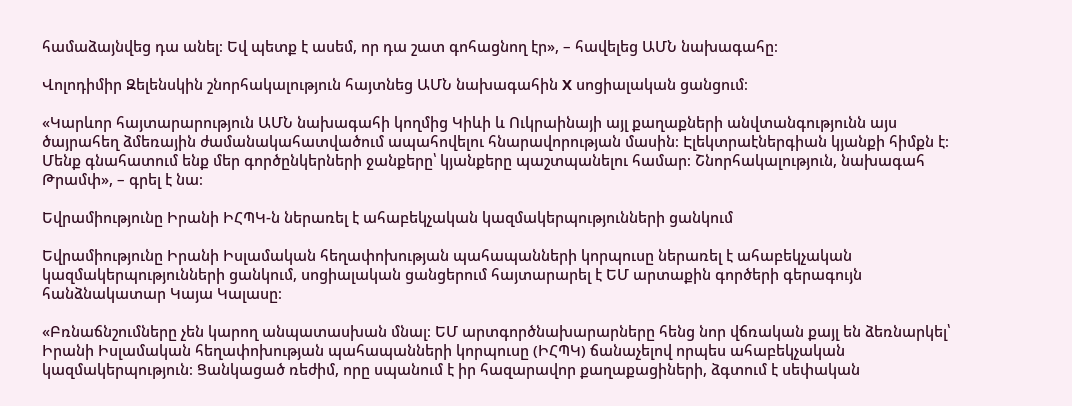համաձայնվեց դա անել։ Եվ պետք է ասեմ, որ դա շատ գոհացնող էր», – հավելեց ԱՄՆ նախագահը։

Վոլոդիմիր Զելենսկին շնորհակալություն հայտնեց ԱՄՆ նախագահին X սոցիալական ցանցում։

«Կարևոր հայտարարություն ԱՄՆ նախագահի կողմից Կիևի և Ուկրաինայի այլ քաղաքների անվտանգությունն այս ծայրահեղ ձմեռային ժամանակահատվածում ապահովելու հնարավորության մասին։ Էլեկտրաէներգիան կյանքի հիմքն է։ Մենք գնահատում ենք մեր գործընկերների ջանքերը՝ կյանքերը պաշտպանելու համար։ Շնորհակալություն, նախագահ Թրամփ», – գրել է նա։

Եվրամիությունը Իրանի ԻՀՊԿ-ն ներառել է ահաբեկչական կազմակերպությունների ցանկում

Եվրամիությունը Իրանի Իսլամական հեղափոխության պահապանների կորպուսը ներառել է ահաբեկչական կազմակերպությունների ցանկում, սոցիալական ցանցերում հայտարարել է ԵՄ արտաքին գործերի գերագույն հանձնակատար Կայա Կալասը։

«Բռնաճնշումները չեն կարող անպատասխան մնալ։ ԵՄ արտգործնախարարները հենց նոր վճռական քայլ են ձեռնարկել՝ Իրանի Իսլամական հեղափոխության պահապանների կորպուսը (ԻՀՊԿ) ճանաչելով որպես ահաբեկչական կազմակերպություն։ Ցանկացած ռեժիմ, որը սպանում է իր հազարավոր քաղաքացիների, ձգտում է սեփական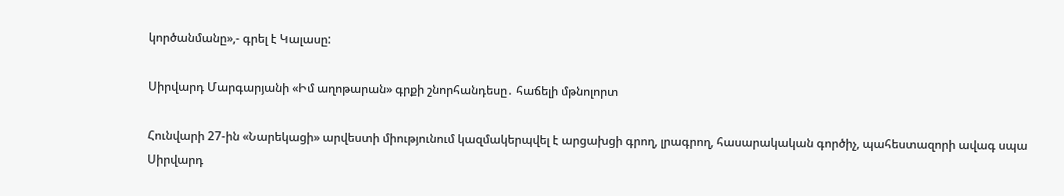կործանմանը»,- գրել է Կալասը:

Սիրվարդ Մարգարյանի «Իմ աղոթարան» գրքի շնորհանդեսը․ հաճելի մթնոլորտ

Հունվարի 27-ին «Նարեկացի» արվեստի միությունում կազմակերպվել է արցախցի գրող, լրագրող, հասարակական գործիչ, պահեստազորի ավագ սպա Սիրվարդ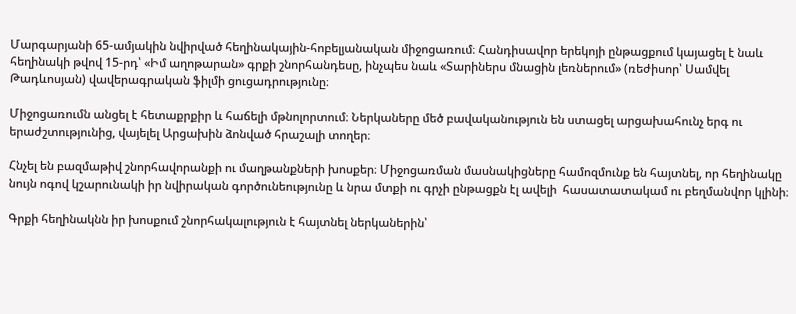Մարգարյանի 65-ամյակին նվիրված հեղինակային-հոբելյանական միջոցառում։ Հանդիսավոր երեկոյի ընթացքում կայացել է նաև հեղինակի թվով 15-րդ՝ «Իմ աղոթարան» գրքի շնորհանդեսը, ինչպես նաև «Տարիներս մնացին լեռներում» (ռեժիսոր՝ Սամվել Թադևոսյան) վավերագրական ֆիլմի ցուցադրությունը։

Միջոցառումն անցել է հետաքրքիր և հաճելի մթնոլորտում։ Ներկաները մեծ բավականություն են ստացել արցախահունչ երգ ու երաժշտությունից, վայելել Արցախին ձոնված հրաշալի տողեր։

Հնչել են բազմաթիվ շնորհավորանքի ու մաղթանքների խոսքեր։ Միջոցառման մասնակիցները համոզմունք են հայտնել, որ հեղինակը նույն ոգով կշարունակի իր նվիրական գործունեությունը և նրա մտքի ու գրչի ընթացքն էլ ավելի  հասատատակամ ու բեղմանվոր կլինի։

Գրքի հեղինակնն իր խոսքում շնորհակալություն է հայտնել ներկաներին՝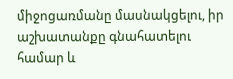միջոցառմանը մասնակցելու, իր աշխատանքը գնահատելու համար և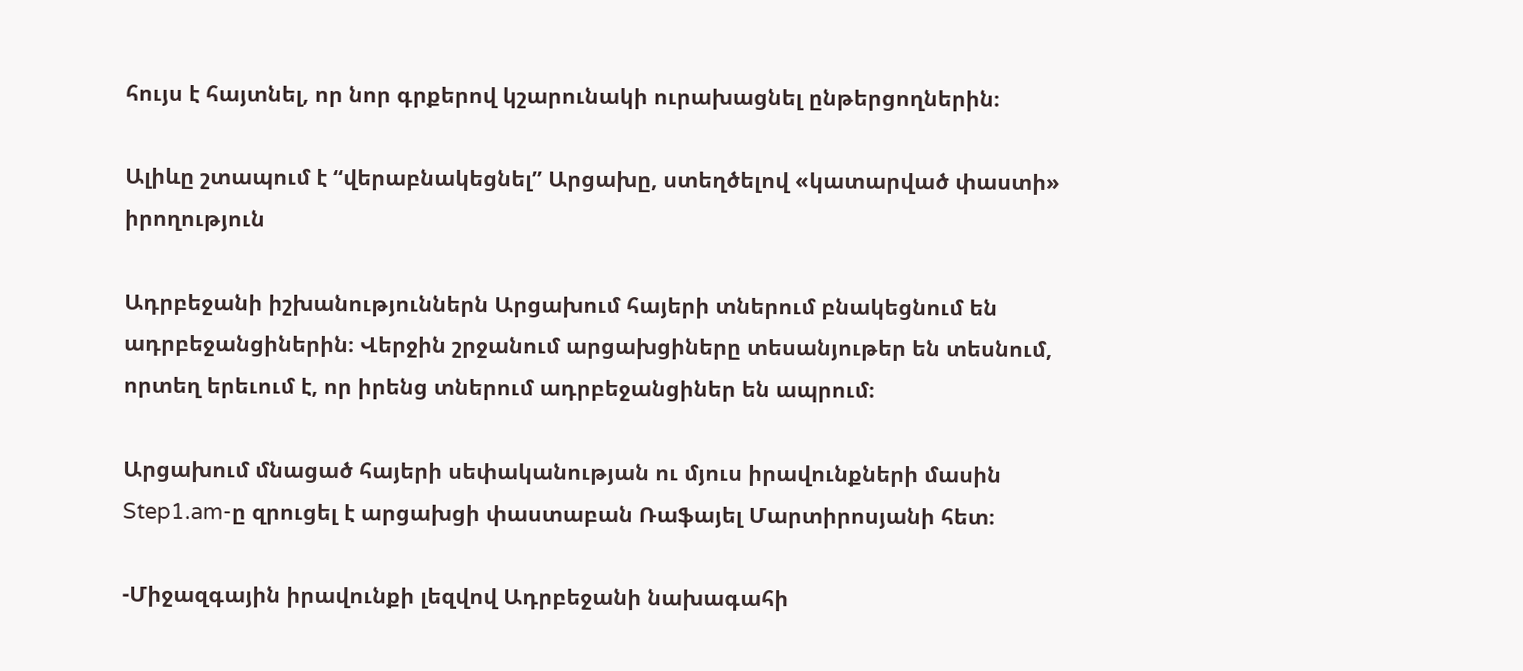հույս է հայտնել, որ նոր գրքերով կշարունակի ուրախացնել ընթերցողներին։

Ալիևը շտապում է “վերաբնակեցնել” Արցախը, ստեղծելով «կատարված փաստի» իրողություն

Ադրբեջանի իշխանություններն Արցախում հայերի տներում բնակեցնում են ադրբեջանցիներին։ Վերջին շրջանում արցախցիները տեսանյութեր են տեսնում, որտեղ երեւում է, որ իրենց տներում ադրբեջանցիներ են ապրում։

Արցախում մնացած հայերի սեփականության ու մյուս իրավունքների մասին Step1.am-ը զրուցել է արցախցի փաստաբան Ռաֆայել Մարտիրոսյանի հետ։

-Միջազգային իրավունքի լեզվով Ադրբեջանի նախագահի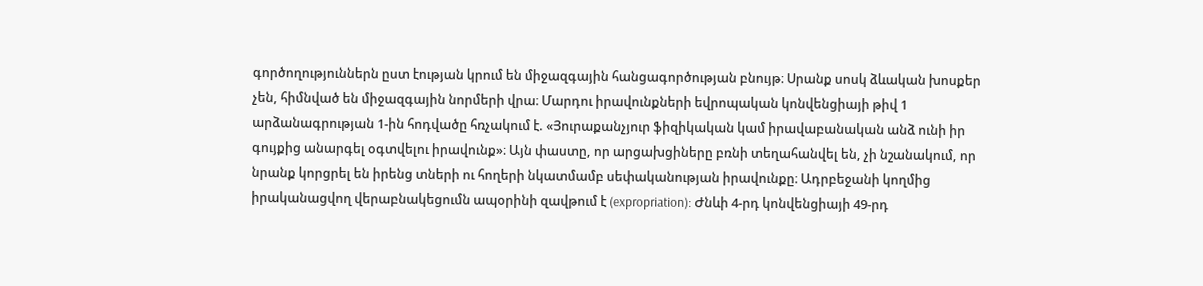գործողություններն ըստ էության կրում են միջազգային հանցագործության բնույթ։ Սրանք սոսկ ձևական խոսքեր չեն, հիմնված են միջազգային նորմերի վրա։ Մարդու իրավունքների եվրոպական կոնվենցիայի թիվ 1 արձանագրության 1-ին հոդվածը հռչակում է. «Յուրաքանչյուր ֆիզիկական կամ իրավաբանական անձ ունի իր գույքից անարգել օգտվելու իրավունք»։ Այն փաստը, որ արցախցիները բռնի տեղահանվել են, չի նշանակում, որ նրանք կորցրել են իրենց տների ու հողերի նկատմամբ սեփականության իրավունքը։ Ադրբեջանի կողմից իրականացվող վերաբնակեցումն ապօրինի զավթում է (expropriation): Ժնևի 4-րդ կոնվենցիայի 49-րդ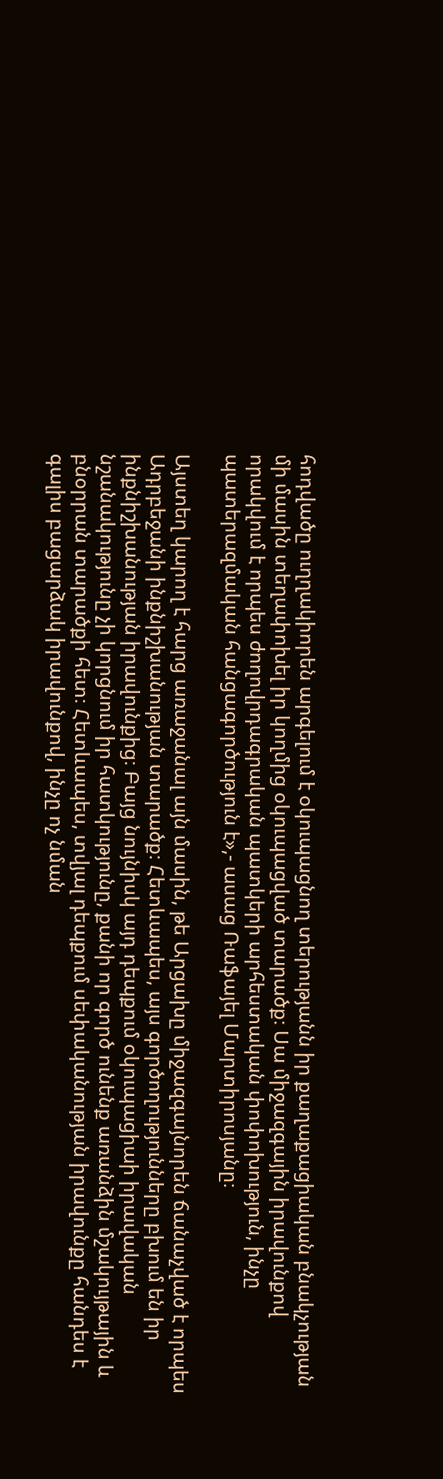հոդվածը ուղղակիորեն արգելում է օկուպացնող տերությանն իր քաղաքացիական բնակչության մի մասին տեղափոխել իր կողմից օկուպացված տարածք։ Սա միջազգային իրավունքով որակվում է որպես ժողովրդագրական պատկերի արհեստական փոփոխություն, ինչը պատերազմական հանցագործություն է»,- ասաց Ռաֆայել Մարտիրոսյանը։

Այստեղ կարող է հարց առաջանալ այն մասին, թե Արցախը միջազգայնորեն ճանաչված է որպես Ադրբեջանի ինքնիշխանության տարածք։ Հետևապես, այս գործողությունները բխում են իր ինքնիշխանության իրավունքից։ Բայց նույնիսկ այդ դեպքում օկուպացիաի իրավական նշանակությունը չի կորցնում իր հատկությունը, քանի որ գործ ունենք առանձին մշակույթային և բնօրրան տարածքի հետ։ Հետևապես, տվյալ դեպքում սեփականության իրավունքը հանդես է գալիս բացարձակ իրավունքով, ինչը ոչ նման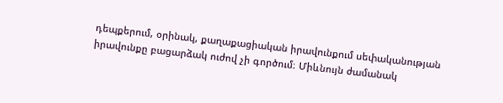դեպքերում, օրինակ, քաղաքացիական իրավունքում սեփականության իրավունքը բացարձակ ուժով չի գործում։ Միևնույն ժամանակ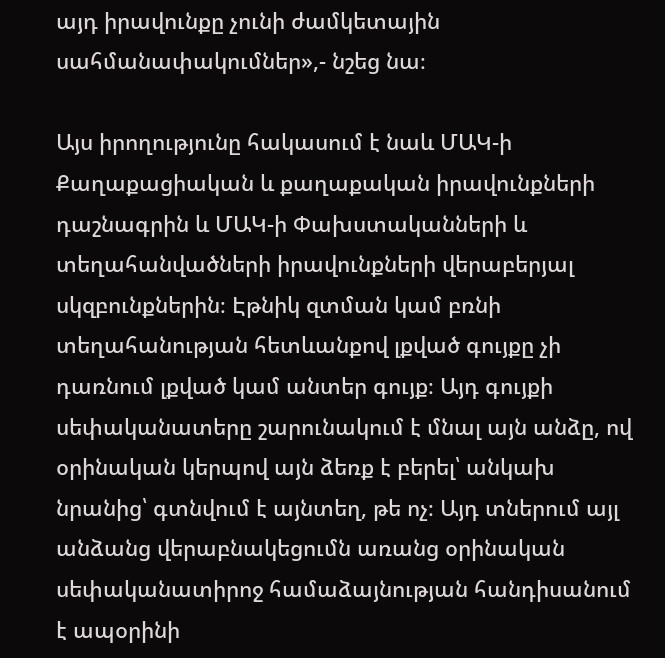այդ իրավունքը չունի ժամկետային սահմանափակումներ»,- նշեց նա։

Այս իրողությունը հակասում է նաև ՄԱԿ-ի Քաղաքացիական և քաղաքական իրավունքների դաշնագրին և ՄԱԿ-ի Փախստականների և տեղահանվածների իրավունքների վերաբերյալ սկզբունքներին։ Էթնիկ զտման կամ բռնի տեղահանության հետևանքով լքված գույքը չի դառնում լքված կամ անտեր գույք։ Այդ գույքի սեփականատերը շարունակում է մնալ այն անձը, ով օրինական կերպով այն ձեռք է բերել՝ անկախ նրանից՝ գտնվում է այնտեղ, թե ոչ։ Այդ տներում այլ անձանց վերաբնակեցումն առանց օրինական սեփականատիրոջ համաձայնության հանդիսանում է ապօրինի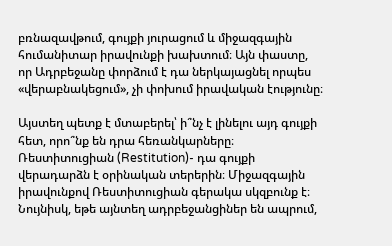բռնազավթում, գույքի յուրացում և միջազգային հումանիտար իրավունքի խախտում։ Այն փաստը, որ Ադրբեջանը փորձում է դա ներկայացնել որպես «վերաբնակեցում», չի փոխում իրավական էությունը։

Այստեղ պետք է մտաբերել՝ ի՞նչ է լինելու այդ գույքի հետ, որո՞նք են դրա հեռանկարները։ Ռեստիտուցիան (Restitution)- դա գույքի վերադարձն է օրինական տերերին։ Միջազգային իրավունքով Ռեստիտուցիան գերակա սկզբունք է։ Նույնիսկ, եթե այնտեղ ադրբեջանցիներ են ապրում,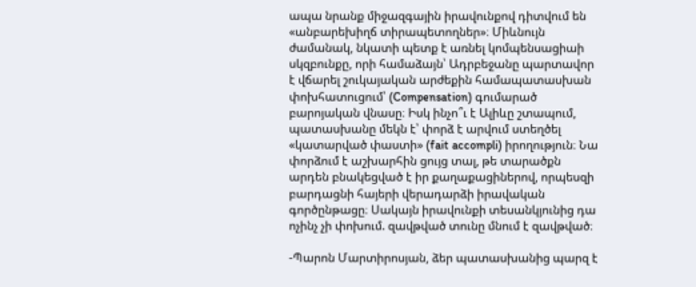ապա նրանք միջազգային իրավունքով դիտվում են «անբարեխիղճ տիրապետողներ»։ Միևնույն ժամանակ, նկատի պետք է առնել կոմպենսացիաի սկզբունքը, որի համաձայն՝ Ադրբեջանը պարտավոր է վճարել շուկայական արժեքին համապատասխան փոխհատուցում՝ (Compensation) գումարած բարոյական վնասը։ Իսկ ինչո՞ւ է Ալիևը շտապում, պատասխանը մեկն է՝ փորձ է արվում ստեղծել «կատարված փաստի» (fait accompli) իրողություն։ Նա փորձում է աշխարհին ցույց տալ, թե տարածքն արդեն բնակեցված է իր քաղաքացիներով, որպեսզի բարդացնի հայերի վերադարձի իրավական գործընթացը։ Սակայն իրավունքի տեսանկյունից դա ոչինչ չի փոխում. զավթված տունը մնում է զավթված։

-Պարոն Մարտիրոսյան, ձեր պատասխանից պարզ է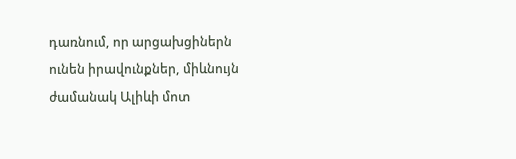դառնում, որ արցախցիներն ունեն իրավունքներ, միևնույն ժամանակ Ալիևի մոտ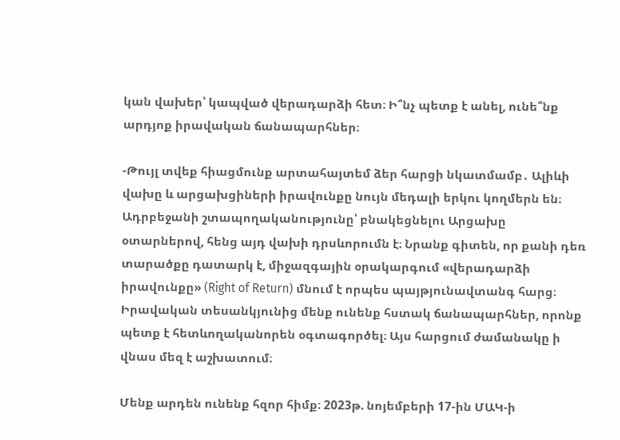կան վախեր՝ կապված վերադարձի հետ։ Ի՞նչ պետք է անել, ունե՞նք արդյոք իրավական ճանապարհներ։

-Թույլ տվեք հիացմունք արտահայտեմ ձեր հարցի նկատմամբ․ Ալիևի վախը և արցախցիների իրավունքը նույն մեդալի երկու կողմերն են։ Ադրբեջանի շտապողականությունը՝ բնակեցնելու Արցախը օտարներով, հենց այդ վախի դրսևորումն է։ Նրանք գիտեն, որ քանի դեռ տարածքը դատարկ է, միջազգային օրակարգում «վերադարձի իրավունքը» (Right of Return) մնում է որպես պայթյունավտանգ հարց։ Իրավական տեսանկյունից մենք ունենք հստակ ճանապարհներ, որոնք պետք է հետևողականորեն օգտագործել։ Այս հարցում ժամանակը ի վնաս մեզ է աշխատում։

Մենք արդեն ունենք հզոր հիմք։ 2023թ. նոյեմբերի 17-ին ՄԱԿ-ի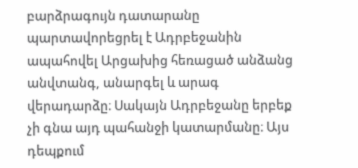բարձրագույն դատարանը պարտավորեցրել է Ադրբեջանին ապահովել Արցախից հեռացած անձանց անվտանգ, անարգել և արագ վերադարձը։ Սակայն Ադրբեջանը երբեք չի գնա այդ պահանջի կատարմանը։ Այս դեպքում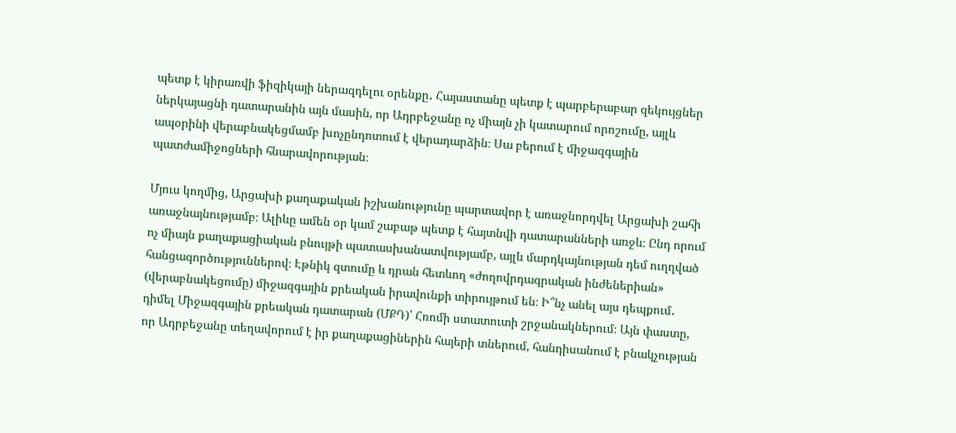պետք է կիրառվի ֆիզիկայի ներազդելու օրենքը․ Հայաստանը պետք է պարբերաբար զեկույցներ ներկայացնի դատարանին այն մասին, որ Ադրբեջանը ոչ միայն չի կատարում որոշումը, այլև ապօրինի վերաբնակեցմամբ խոչընդոտում է վերադարձին։ Սա բերում է միջազգային պատժամիջոցների հնարավորության։

Մյուս կողմից, Արցախի քաղաքական իշխանությունը պարտավոր է առաջնորդվել Արցախի շահի առաջնայնությամբ։ Ալիևը ամեն օր կամ շաբաթ պետք է հայտնվի դատարանների առջև։ Ընդ որում ոչ միայն քաղաքացիական բնույթի պատասխանատվությամբ, այլև մարդկայնության դեմ ուղղված հանցագործություններով։ Էթնիկ զտումը և դրան հետևող «ժողովրդագրական ինժեներիան» (վերաբնակեցումը) միջազգային քրեական իրավունքի տիրույթում են։ Ի՞նչ անել այս դեպքում․ դիմել Միջազգային քրեական դատարան (ՄՔԴ)՝ Հռոմի ստատուտի շրջանակներում։ Այն փաստը, որ Ադրբեջանը տեղավորում է իր քաղաքացիներին հայերի տներում, հանդիսանում է բնակչության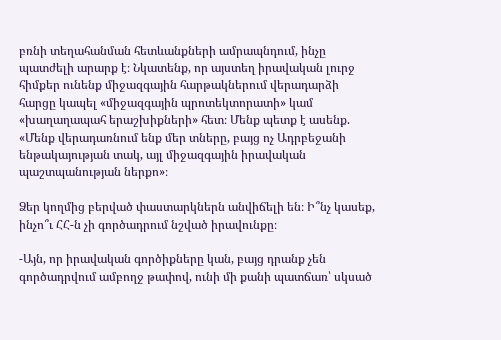բռնի տեղահանման հետևանքների ամրապնդում, ինչը պատժելի արարք է։ Նկատենք, որ այստեղ իրավական լուրջ հիմքեր ունենք միջազգային հարթակներում վերադարձի հարցը կապել «միջազգային պրոտեկտորատի» կամ «խաղաղապահ երաշխիքների» հետ։ Մենք պետք է ասենք. «Մենք վերադառնում ենք մեր տները, բայց ոչ Ադրբեջանի ենթակայության տակ, այլ միջազգային իրավական պաշտպանության ներքո»։

Ձեր կողմից բերված փաստարկներն անվիճելի են։ Ի՞նչ կասեք, ինչո՞ւ ՀՀ-ն չի գործադրում նշված իրավունքը։

-Այն, որ իրավական գործիքները կան, բայց դրանք չեն գործադրվում ամբողջ թափով, ունի մի քանի պատճառ՝ սկսած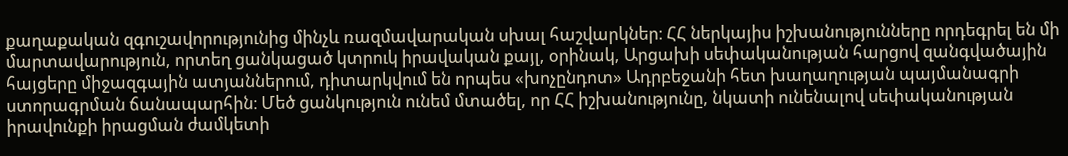քաղաքական զգուշավորությունից մինչև ռազմավարական սխալ հաշվարկներ։ ՀՀ ներկայիս իշխանությունները որդեգրել են մի մարտավարություն, որտեղ ցանկացած կտրուկ իրավական քայլ, օրինակ, Արցախի սեփականության հարցով զանգվածային հայցերը միջազգային ատյաններում, դիտարկվում են որպես «խոչընդոտ» Ադրբեջանի հետ խաղաղության պայմանագրի ստորագրման ճանապարհին։ Մեծ ցանկություն ունեմ մտածել, որ ՀՀ իշխանությունը, նկատի ունենալով սեփականության իրավունքի իրացման ժամկետի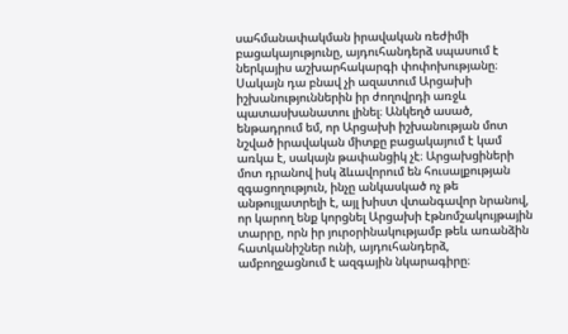սահմանափակման իրավական ռեժիմի բացակայությունը, այդուհանդերձ սպասում է ներկայիս աշխարհակարգի փոփոխությանը։ Սակայն դա բնավ չի ազատում Արցախի իշխանություններին իր ժողովրդի առջև պատասխանատու լինել։ Անկեղծ ասած, ենթադրում եմ, որ Արցախի իշխանության մոտ նշված իրավական միտքը բացակայում է կամ առկա է, սակայն թափանցիկ չէ։ Արցախցիների մոտ դրանով իսկ ձևավորում են հուսալքության զգացողություն, ինչը անկասկած ոչ թե անթույլատրելի է, այլ խիստ վտանգավոր նրանով, որ կարող ենք կորցնել Արցախի էթնոմշակույթային տարրը, որն իր յուրօրինակությամբ թեև առանձին հատկանիշներ ունի, այդուհանդերձ, ամբողջացնում է ազգային նկարագիրը։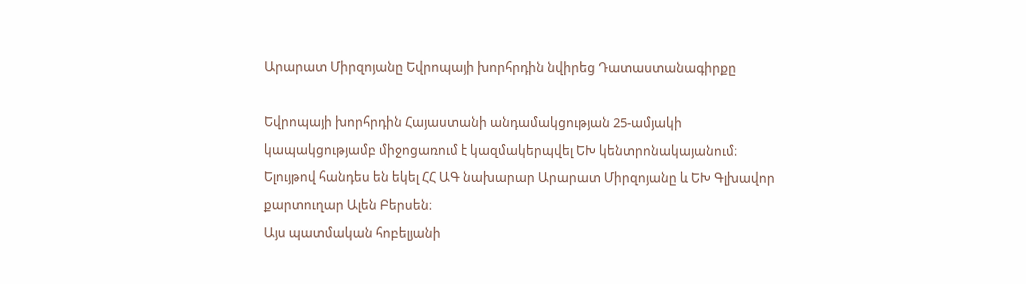Արարատ Միրզոյանը Եվրոպայի խորհրդին նվիրեց Դատաստանագիրքը

Եվրոպայի խորհրդին Հայաստանի անդամակցության 25-ամյակի կապակցությամբ միջոցառում է կազմակերպվել ԵԽ կենտրոնակայանում։ Ելույթով հանդես են եկել ՀՀ ԱԳ նախարար Արարատ Միրզոյանը և ԵԽ Գլխավոր քարտուղար Ալեն Բերսեն։
Այս պատմական հոբելյանի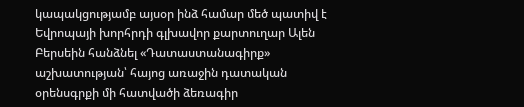կապակցությամբ այսօր ինձ համար մեծ պատիվ է Եվրոպայի խորհրդի գլխավոր քարտուղար Ալեն Բերսեին հանձնել «Դատաստանագիրք» աշխատության՝ հայոց առաջին դատական օրենսգրքի մի հատվածի ձեռագիր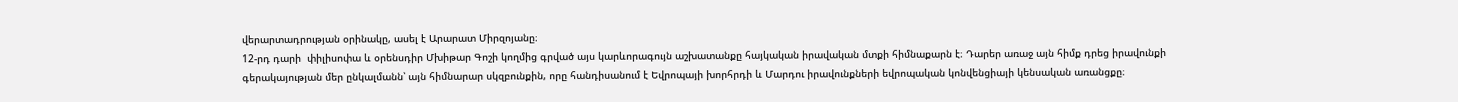վերարտադրության օրինակը, ասել է Արարատ Միրզոյանը։
12-րդ դարի  փիլիսոփա և օրենսդիր Մխիթար Գոշի կողմից գրված այս կարևորագույն աշխատանքը հայկական իրավական մտքի հիմնաքարն է։ Դարեր առաջ այն հիմք դրեց իրավունքի գերակայության մեր ընկալմանն՝ այն հիմնարար սկզբունքին, որը հանդիսանում է Եվրոպայի խորհրդի և Մարդու իրավունքների եվրոպական կոնվենցիայի կենսական առանցքը։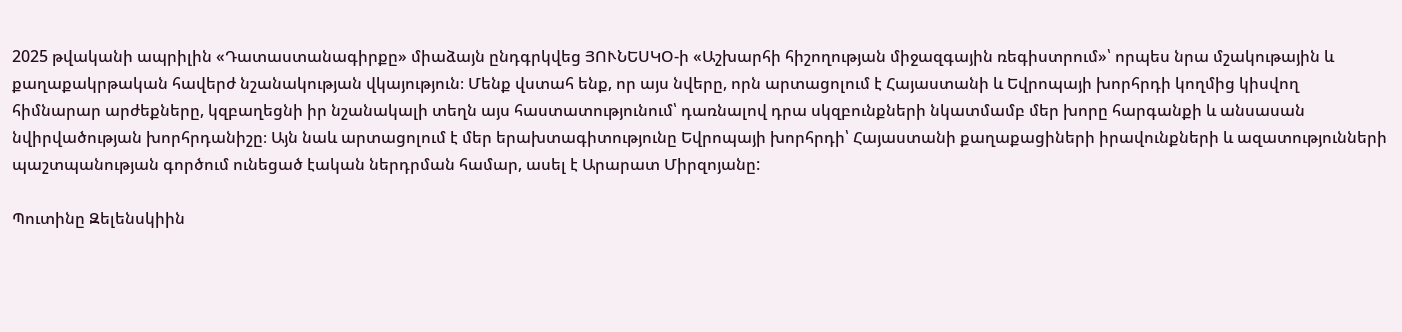2025 թվականի ապրիլին «Դատաստանագիրքը» միաձայն ընդգրկվեց ՅՈՒՆԵՍԿՕ-ի «Աշխարհի հիշողության միջազգային ռեգիստրում»՝ որպես նրա մշակութային և քաղաքակրթական հավերժ նշանակության վկայություն։ Մենք վստահ ենք, որ այս նվերը, որն արտացոլում է Հայաստանի և Եվրոպայի խորհրդի կողմից կիսվող հիմնարար արժեքները, կզբաղեցնի իր նշանակալի տեղն այս հաստատությունում՝ դառնալով դրա սկզբունքների նկատմամբ մեր խորը հարգանքի և անսասան նվիրվածության խորհրդանիշը։ Այն նաև արտացոլում է մեր երախտագիտությունը Եվրոպայի խորհրդի՝ Հայաստանի քաղաքացիների իրավունքների և ազատությունների պաշտպանության գործում ունեցած էական ներդրման համար, ասել է Արարատ Միրզոյանը:

Պուտինը Զելենսկիին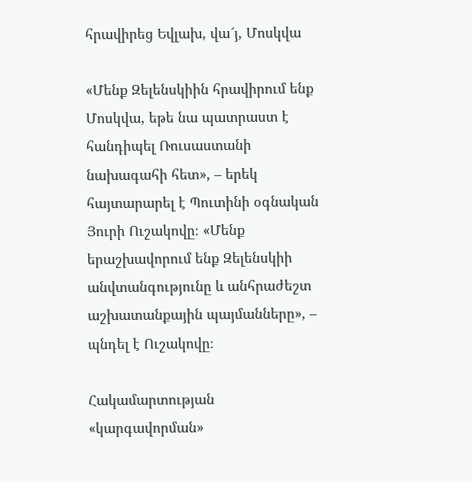հրավիրեց Եվլախ, վա՜յ, Մոսկվա

«Մենք Զելենսկիին հրավիրում ենք Մոսկվա, եթե նա պատրաստ է հանդիպել Ռուսաստանի նախագահի հետ», – երեկ հայտարարել է Պուտինի օգնական Յուրի Ուշակովը։ «Մենք երաշխավորում ենք Զելենսկիի անվտանգությունը և անհրաժեշտ աշխատանքային պայմանները», – պնդել է Ուշակովը։

Հակամարտության «կարգավորման»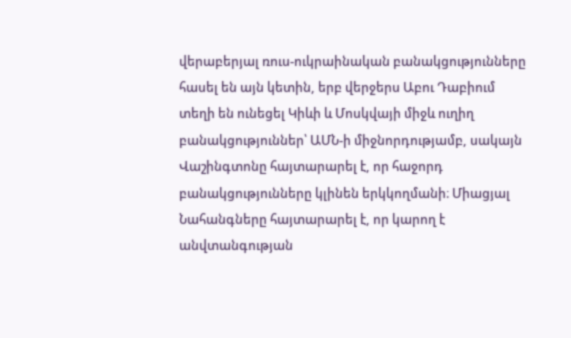վերաբերյալ ռուս-ուկրաինական բանակցությունները հասել են այն կետին, երբ վերջերս Աբու Դաբիում տեղի են ունեցել Կիևի և Մոսկվայի միջև ուղիղ բանակցություններ՝ ԱՄՆ-ի միջնորդությամբ, սակայն Վաշինգտոնը հայտարարել է, որ հաջորդ բանակցությունները կլինեն երկկողմանի։ Միացյալ Նահանգները հայտարարել է, որ կարող է անվտանգության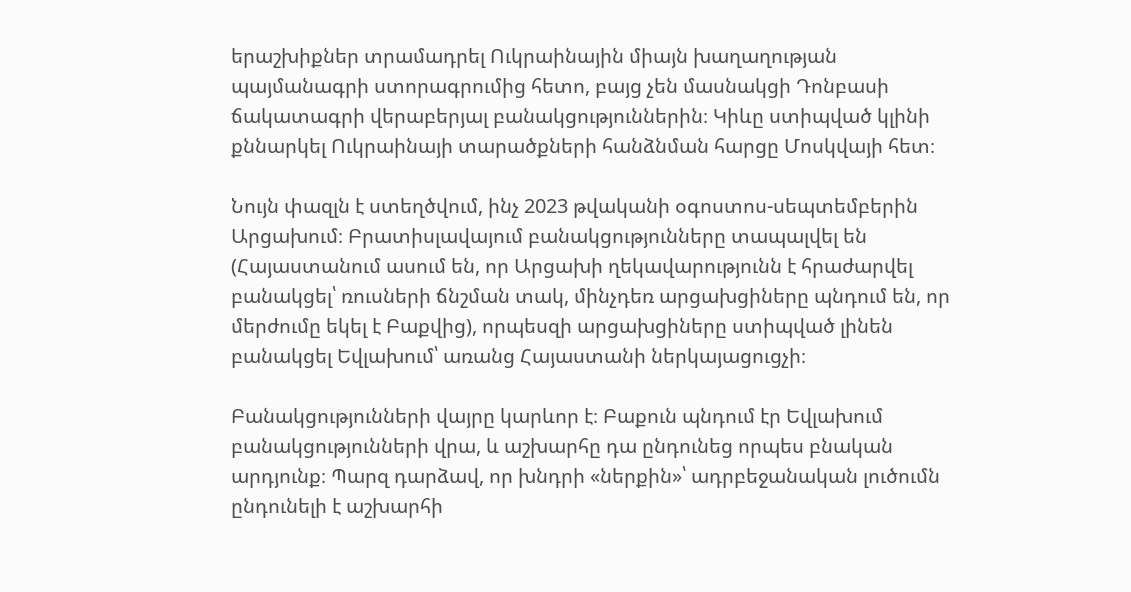երաշխիքներ տրամադրել Ուկրաինային միայն խաղաղության պայմանագրի ստորագրումից հետո, բայց չեն մասնակցի Դոնբասի ճակատագրի վերաբերյալ բանակցություններին։ Կիևը ստիպված կլինի քննարկել Ուկրաինայի տարածքների հանձնման հարցը Մոսկվայի հետ։

Նույն փազլն է ստեղծվում, ինչ 2023 թվականի օգոստոս-սեպտեմբերին Արցախում։ Բրատիսլավայում բանակցությունները տապալվել են (Հայաստանում ասում են, որ Արցախի ղեկավարությունն է հրաժարվել բանակցել՝ ռուսների ճնշման տակ, մինչդեռ արցախցիները պնդում են, որ մերժումը եկել է Բաքվից), որպեսզի արցախցիները ստիպված լինեն բանակցել Եվլախում՝ առանց Հայաստանի ներկայացուցչի։

Բանակցությունների վայրը կարևոր է։ Բաքուն պնդում էր Եվլախում բանակցությունների վրա, և աշխարհը դա ընդունեց որպես բնական արդյունք։ Պարզ դարձավ, որ խնդրի «ներքին»՝ ադրբեջանական լուծումն ընդունելի է աշխարհի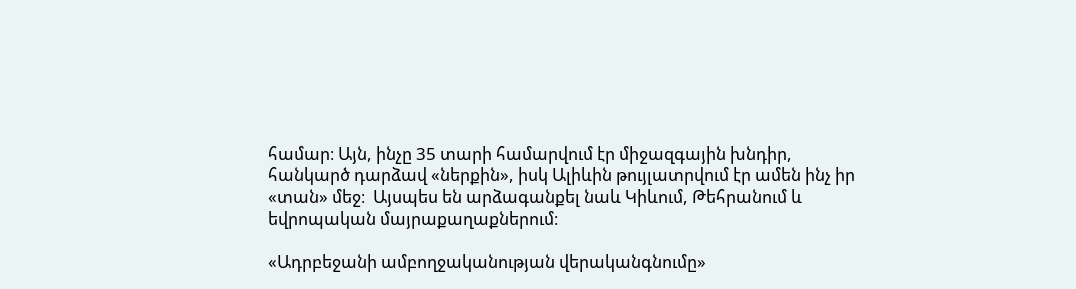համար։ Այն, ինչը 35 տարի համարվում էր միջազգային խնդիր, հանկարծ դարձավ «ներքին», իսկ Ալիևին թույլատրվում էր ամեն ինչ իր «տան» մեջ։  Այսպես են արձագանքել նաև Կիևում, Թեհրանում և եվրոպական մայրաքաղաքներում։

«Ադրբեջանի ամբողջականության վերականգնումը»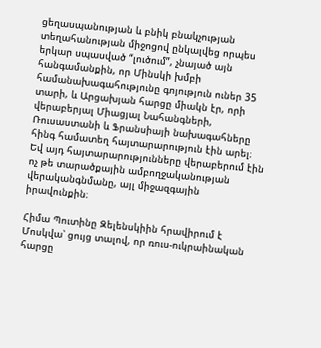ցեղասպանության և բնիկ բնակչության տեղահանության միջոցով ընկալվեց որպես երկար սպասված “լուծում”, չնայած այն հանգամանքին, որ Մինսկի խմբի համանախագահությունը գոյություն ուներ 35 տարի, և Արցախյան հարցը միակն էր, որի վերաբերյալ Միացյալ Նահանգների, Ռուսաստանի և Ֆրանսիայի նախագահները հինգ համատեղ հայտարարություն էին արել։ Եվ այդ հայտարարությունները վերաբերում էին ոչ թե տարածքային ամբողջականության վերականգնմանը, այլ միջազգային իրավունքին։

Հիմա Պուտինը Զելենսկիին հրավիրում է Մոսկվա՝ ցույց տալով, որ ռուս-ուկրաինական հարցը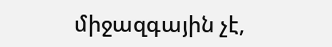միջազգային չէ,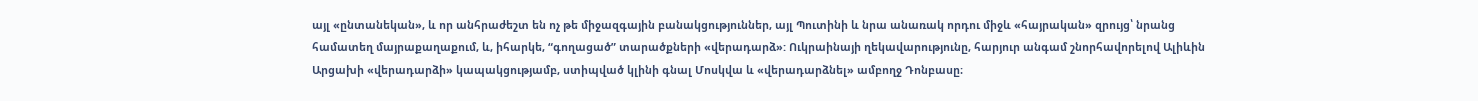այլ «ընտանեկան», և որ անհրաժեշտ են ոչ թե միջազգային բանակցություններ, այլ Պուտինի և նրա անառակ որդու միջև «հայրական» զրույց՝ նրանց համատեղ մայրաքաղաքում, և, իհարկե, “գողացած” տարածքների «վերադարձ»: Ուկրաինայի ղեկավարությունը, հարյուր անգամ շնորհավորելով Ալիևին Արցախի «վերադարձի» կապակցությամբ, ստիպված կլինի գնալ Մոսկվա և «վերադարձնել» ամբողջ Դոնբասը։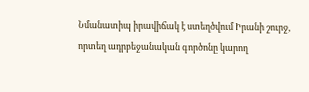Նմանատիպ իրավիճակ է ստեղծվում Իրանի շուրջ, որտեղ ադրբեջանական գործոնը կարող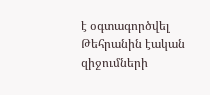է օգտագործվել Թեհրանին էական զիջումների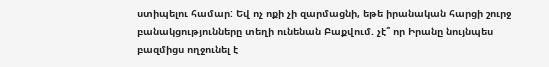ստիպելու համար: Եվ ոչ ոքի չի զարմացնի, եթե իրանական հարցի շուրջ բանակցությունները տեղի ունենան Բաքվում. չէ՞ որ Իրանը նույնպես բազմիցս ողջունել է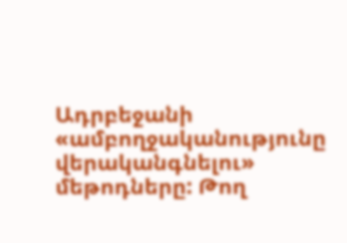Ադրբեջանի «ամբողջականությունը վերականգնելու» մեթոդները: Թող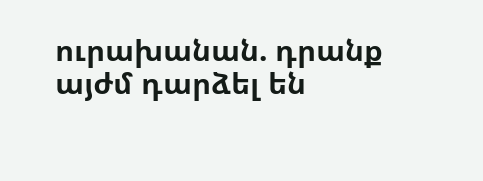ուրախանան. դրանք այժմ դարձել են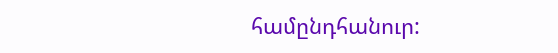համընդհանուր: